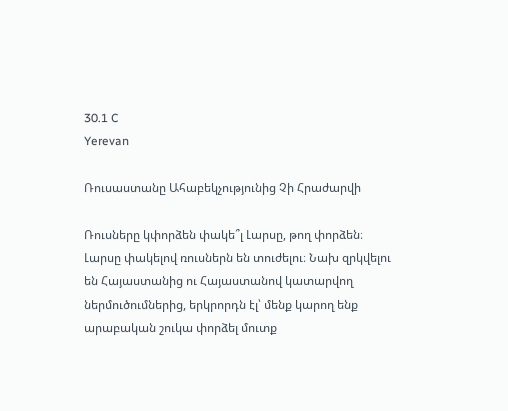30.1 C
Yerevan

Ռուսաստանը Ահաբեկչությունից Չի Հրաժարվի

Ռուսները կփորձեն փակե՞լ Լարսը, թող փորձեն։ Լարսը փակելով ռուսներն են տուժելու։ Նախ զրկվելու են Հայաստանից ու Հայաստանով կատարվող ներմուծումներից, երկրորդն էլ՝ մենք կարող ենք արաբական շուկա փորձել մուտք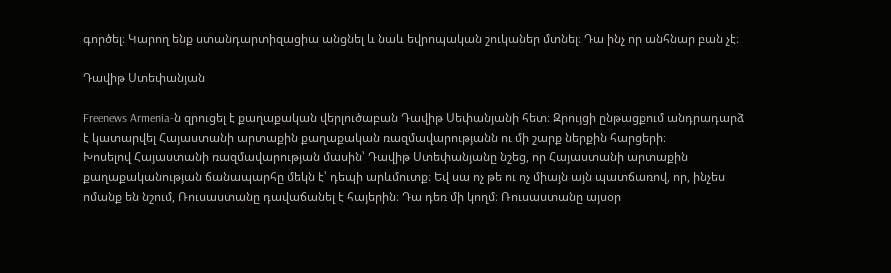գործել։ Կարող ենք ստանդարտիզացիա անցնել և նաև եվրոպական շուկաներ մտնել։ Դա ինչ որ անհնար բան չէ։

Դավիթ Ստեփանյան

Freenews Armenia‑ն զրուցել է քաղաքական վերլուծաբան Դավիթ Սեփանյանի հետ։ Զրույցի ընթացքում անդրադարձ է կատարվել Հայաստանի արտաքին քաղաքական ռազմավարությանն ու մի շարք ներքին հարցերի։
Խոսելով Հայաստանի ռազմավարության մասին՝ Դավիթ Ստեփանյանը նշեց, որ Հայաստանի արտաքին քաղաքականության ճանապարհը մեկն է՝ դեպի արևմուտք։ Եվ սա ոչ թե ու ոչ միայն այն պատճառով, որ, ինչես ոմանք են նշում, Ռուսաստանը դավաճանել է հայերին։ Դա դեռ մի կողմ։ Ռուսաստանը այսօր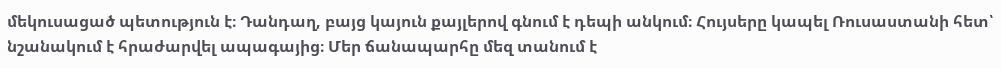մեկուսացած պետություն է։ Դանդաղ, բայց կայուն քայլերով գնում է դեպի անկում։ Հույսերը կապել Ռուսաստանի հետ՝ նշանակում է հրաժարվել ապագայից։ Մեր ճանապարհը մեզ տանում է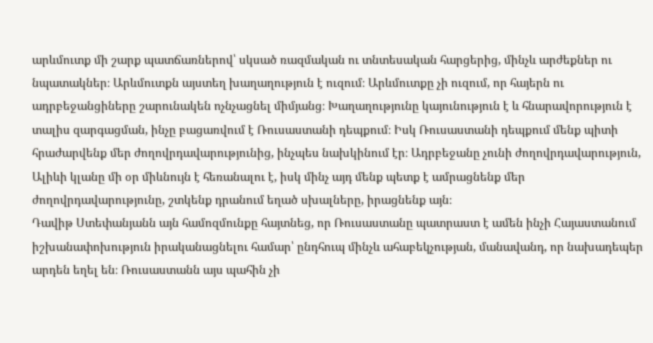արևմուտք մի շարք պատճառներով՝ սկսած ռազմական ու տնտեսական հարցերից, մինչև արժեքներ ու նպատակներ։ Արևմուտքն այստեղ խաղաղություն է ուզում։ Արևմուտքը չի ուզում, որ հայերն ու ադրբեջանցիները շարունակեն ոչնչացնել միմյանց։ Խաղաղությունը կայունություն է և հնարավորություն է տալիս զարգացման, ինչը բացառվում է Ռուսաստանի դեպքում։ Իսկ Ռուսաստանի դեպքում մենք պիտի հրաժարվենք մեր ժողովրդավարությունից, ինչպես նախկինում էր։ Ադրբեջանը չունի ժողովրդավարություն, Ալիևի կլանը մի օր միևնույն է հեռանալու է, իսկ մինչ այդ մենք պետք է ամրացնենք մեր ժողովրդավարությունը, շտկենք դրանում եղած սխալները, իրացնենք այն։
Դավիթ Ստեփանյանն այն համոզմունքը հայտնեց, որ Ռուսաստանը պատրաստ է ամեն ինչի Հայաստանում իշխանափոխություն իրականացնելու համար՝ ընդհուպ մինչև ահաբեկչության, մանավանդ, որ նախադեպեր արդեն եղել են։ Ռուսաստանն այս պահին չի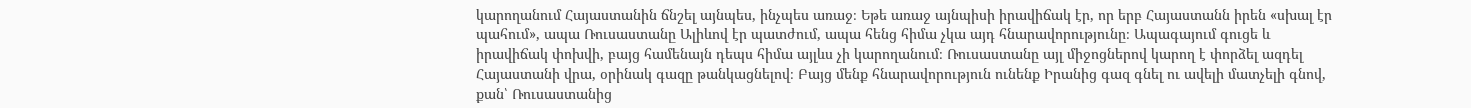կարողանում Հայաստանին ճնշել այնպես, ինչպես առաջ։ Եթե առաջ այնպիսի իրավիճակ էր, որ երբ Հայաստանն իրեն «սխալ էր պահում», ապա Ռուսաստանը Ալիևով էր պատժում, ապա հենց հիմա չկա այդ հնարավորությունը։ Ապագայում գուցե և իրավիճակ փոխվի, բայց համենայն դեպս հիմա այլևս չի կարողանում։ Ռուսաստանը այլ միջոցներով կարող է փորձել ազդել Հայաստանի վրա, օրինակ գազը թանկացնելով։ Բայց մենք հնարավորություն ունենք Իրանից գազ գնել ու ավելի մատչելի գնով, քան՝ Ռուսաստանից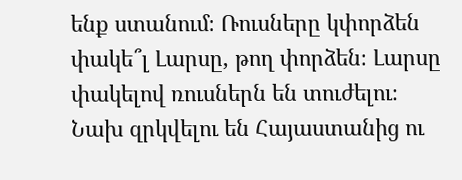ենք ստանում։ Ռուսները կփորձեն փակե՞լ Լարսը, թող փորձեն։ Լարսը փակելով ռուսներն են տուժելու։ Նախ զրկվելու են Հայաստանից ու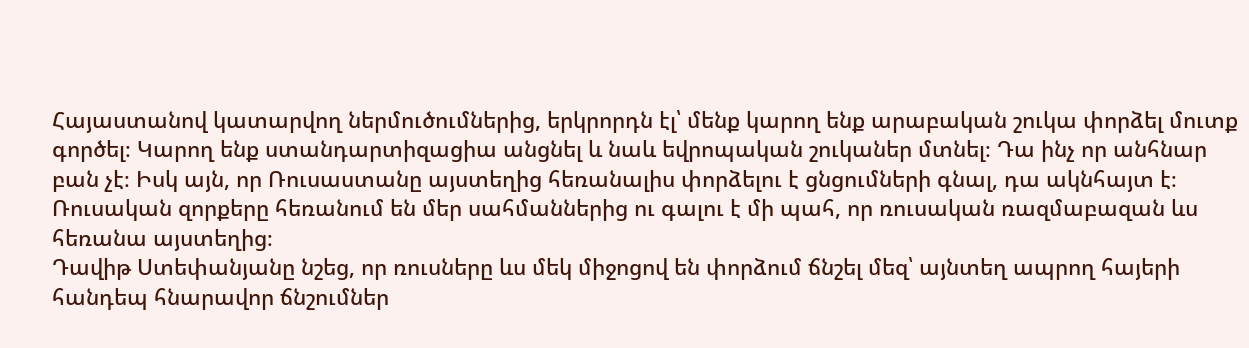Հայաստանով կատարվող ներմուծումներից, երկրորդն էլ՝ մենք կարող ենք արաբական շուկա փորձել մուտք գործել։ Կարող ենք ստանդարտիզացիա անցնել և նաև եվրոպական շուկաներ մտնել։ Դա ինչ որ անհնար բան չէ։ Իսկ այն, որ Ռուսաստանը այստեղից հեռանալիս փորձելու է ցնցումների գնալ, դա ակնհայտ է։ Ռուսական զորքերը հեռանում են մեր սահմաններից ու գալու է մի պահ, որ ռուսական ռազմաբազան ևս հեռանա այստեղից։
Դավիթ Ստեփանյանը նշեց, որ ռուսները ևս մեկ միջոցով են փորձում ճնշել մեզ՝ այնտեղ ապրող հայերի հանդեպ հնարավոր ճնշումներ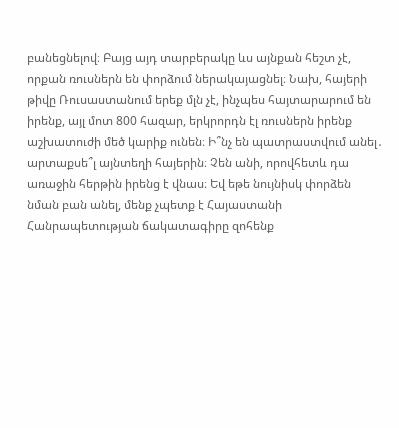բանեցնելով։ Բայց այդ տարբերակը ևս այնքան հեշտ չէ, որքան ռուսներն են փորձում ներակայացնել։ Նախ, հայերի թիվը Ռուսաստանում երեք մլն չէ, ինչպես հայտարարում են իրենք, այլ մոտ 800 հազար, երկրորդն էլ ռուսներն իրենք աշխատուժի մեծ կարիք ունեն։ Ի՞նչ են պատրաստվում անել․ արտաքսե՞լ այնտեղի հայերին։ Չեն անի, որովհետև դա առաջին հերթին իրենց է վնաս։ Եվ եթե նույնիսկ փորձեն նման բան անել, մենք չպետք է Հայաստանի Հանրապետության ճակատագիրը զոհենք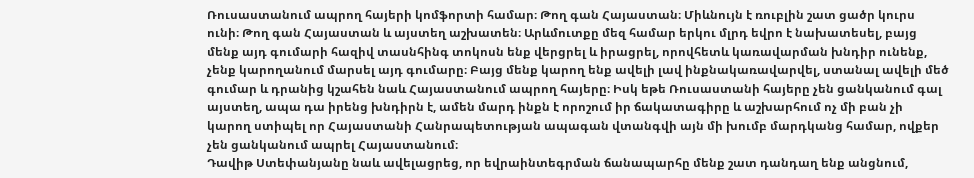Ռուսաստանում ապրող հայերի կոմֆորտի համար։ Թող գան Հայաստան։ Միևնույն է ռուբլին շատ ցածր կուրս ունի։ Թող գան Հայաստան և այստեղ աշխատեն։ Արևմուտքը մեզ համար երկու մլրդ եվրո է նախատեսել, բայց մենք այդ գումարի հազիվ տասնհինգ տոկոսն ենք վերցրել և իրացրել, որովհետև կառավարման խնդիր ունենք, չենք կարողանում մարսել այդ գումարը։ Բայց մենք կարող ենք ավելի լավ ինքնակառավարվել, ստանալ ավելի մեծ գումար և դրանից կշահեն նաև Հայաստանում ապրող հայերը։ Իսկ եթե Ռուսաստանի հայերը չեն ցանկանում գալ այստեղ, ապա դա իրենց խնդիրն է, ամեն մարդ ինքն է որոշում իր ճակատագիրը և աշխարհում ոչ մի բան չի կարող ստիպել որ Հայաստանի Հանրապետության ապագան վտանգվի այն մի խումբ մարդկանց համար, ովքեր չեն ցանկանում ապրել Հայաստանում։
Դավիթ Ստեփանյանը նաև ավելացրեց, որ եվրաինտեգրման ճանապարհը մենք շատ դանդաղ ենք անցնում,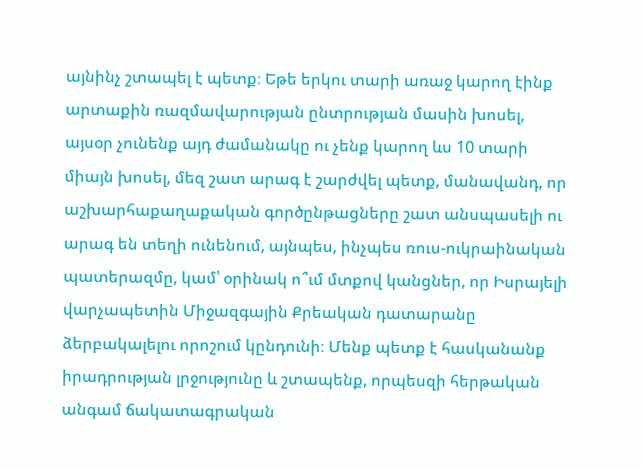այնինչ շտապել է պետք։ Եթե երկու տարի առաջ կարող էինք արտաքին ռազմավարության ընտրության մասին խոսել, այսօր չունենք այդ ժամանակը ու չենք կարող ևս 10 տարի միայն խոսել, մեզ շատ արագ է շարժվել պետք, մանավանդ, որ աշխարհաքաղաքական գործընթացները շատ անսպասելի ու արագ են տեղի ունենում, այնպես, ինչպես ռուս-ուկրաինական պատերազմը, կամ՝ օրինակ ո՞ւմ մտքով կանցներ, որ Իսրայելի վարչապետին Միջազգային Քրեական դատարանը ձերբակալելու որոշում կընդունի։ Մենք պետք է հասկանանք իրադրության լրջությունը և շտապենք, որպեսզի հերթական անգամ ճակատագրական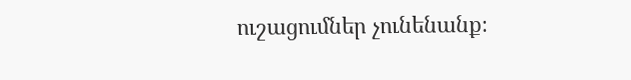ուշացումներ չունենանք։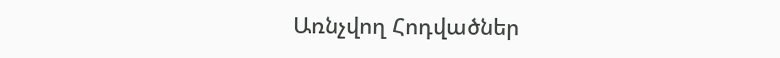Առնչվող Հոդվածներ